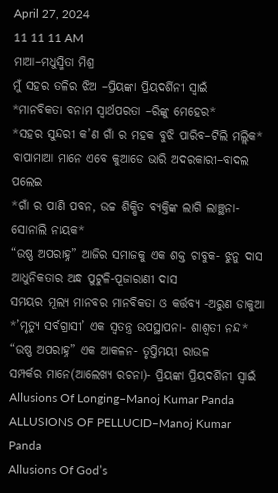April 27, 2024
11 11 11 AM
ମାଆ–ମଧୁସ୍ମିତା ମିଶ୍ର
ମୁଁ ସହର ତଳିର ଝିଅ –ପ୍ରିୟଙ୍କା ପ୍ରିୟଦର୍ଶିନୀ ସ୍ବାଇଁ
*ମାନବିକତା ବନାମ ସ୍ୱାର୍ଥପରତା –ରିଙ୍କୁ ମେହେର*
*ସହର ସୁନ୍ଦରୀ କ’ଣ ଗାଁ ର ମହକ ବୁଝି ପାରିବ–ଟିଲି ମଲ୍ଲିକ*
ବାପାମାଆ ମାନେ ଏବେ କୁଆଡେ ଭାରି ଅଦରକାରୀ–ବାଦଲ ପଲେଇ
*ଗାଁ ର ପାଣି ପବନ, ଉଚ୍ଚ ଶିକ୍ଷିତ ବ୍ୟକ୍ତିଙ୍କ ଲାଗି ଲାଞ୍ଛନା-ସୋନାଲି ନାୟକ*
“ଉଷ୍ଣ ଅପରାହ୍ନ” ଆଜିର ସମାଜକୁ ଏକ ଶକ୍ତ ଚାବୁକ- ଝୁନୁ ଦାସ
ଆଧୁନିକତାର ଅନ୍ଧ ପୁଟୁଳି-ପୂଜାରାଣୀ ଦାସ
ସମୟର ମୂଲ୍ୟ ମାନବର ମାନବିକତା ଓ କର୍ତ୍ତବ୍ୟ -ଅରୁଣ ଡାକୁଆ
*’ମୃତ୍ୟୁ ସର୍ବଗ୍ରାସୀ’ ଏକ ସ୍ୱତନ୍ତ୍ର ଉପସ୍ଥାପନା- ଶାଶ୍ଵତୀ ନନ୍ଦ*
“ଉଷ୍ଣ ଅପରାହ୍ନ” ଏକ ଆକଳନ- ତୃପ୍ତିମୟୀ ରାଉଳ
ସମ୍ପର୍କର ମାନେ(ଆଲେଖ୍ୟ ରଚନା)- ପ୍ରିୟଙ୍କା ପ୍ରିୟଦର୍ଶିନୀ ସ୍ୱାଇଁ
Allusions Of Longing–Manoj Kumar Panda
ALLUSIONS OF PELLUCID–Manoj Kumar Panda
Allusions Of God’s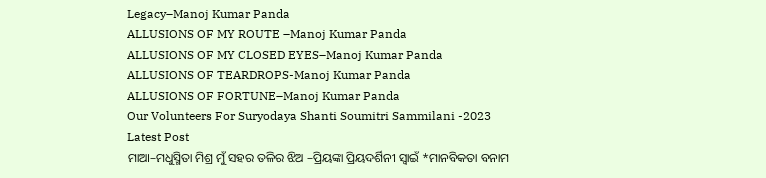Legacy–Manoj Kumar Panda
ALLUSIONS OF MY ROUTE –Manoj Kumar Panda
ALLUSIONS OF MY CLOSED EYES–Manoj Kumar Panda
ALLUSIONS OF TEARDROPS-Manoj Kumar Panda
ALLUSIONS OF FORTUNE–Manoj Kumar Panda
Our Volunteers For Suryodaya Shanti Soumitri Sammilani -2023
Latest Post
ମାଆ–ମଧୁସ୍ମିତା ମିଶ୍ର ମୁଁ ସହର ତଳିର ଝିଅ –ପ୍ରିୟଙ୍କା ପ୍ରିୟଦର୍ଶିନୀ ସ୍ବାଇଁ *ମାନବିକତା ବନାମ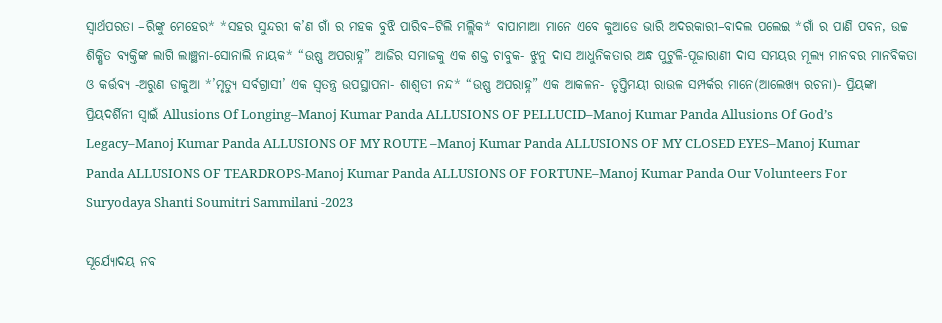ସ୍ୱାର୍ଥପରତା –ରିଙ୍କୁ ମେହେର* *ସହର ସୁନ୍ଦରୀ କ’ଣ ଗାଁ ର ମହକ ବୁଝି ପାରିବ–ଟିଲି ମଲ୍ଲିକ* ବାପାମାଆ ମାନେ ଏବେ କୁଆଡେ ଭାରି ଅଦରକାରୀ–ବାଦଲ ପଲେଇ *ଗାଁ ର ପାଣି ପବନ, ଉଚ୍ଚ ଶିକ୍ଷିତ ବ୍ୟକ୍ତିଙ୍କ ଲାଗି ଲାଞ୍ଛନା-ସୋନାଲି ନାୟକ* “ଉଷ୍ଣ ଅପରାହ୍ନ” ଆଜିର ସମାଜକୁ ଏକ ଶକ୍ତ ଚାବୁକ- ଝୁନୁ ଦାସ ଆଧୁନିକତାର ଅନ୍ଧ ପୁଟୁଳି-ପୂଜାରାଣୀ ଦାସ ସମୟର ମୂଲ୍ୟ ମାନବର ମାନବିକତା ଓ କର୍ତ୍ତବ୍ୟ -ଅରୁଣ ଡାକୁଆ *’ମୃତ୍ୟୁ ସର୍ବଗ୍ରାସୀ’ ଏକ ସ୍ୱତନ୍ତ୍ର ଉପସ୍ଥାପନା- ଶାଶ୍ଵତୀ ନନ୍ଦ* “ଉଷ୍ଣ ଅପରାହ୍ନ” ଏକ ଆକଳନ- ତୃପ୍ତିମୟୀ ରାଉଳ ସମ୍ପର୍କର ମାନେ(ଆଲେଖ୍ୟ ରଚନା)- ପ୍ରିୟଙ୍କା ପ୍ରିୟଦର୍ଶିନୀ ସ୍ୱାଇଁ Allusions Of Longing–Manoj Kumar Panda ALLUSIONS OF PELLUCID–Manoj Kumar Panda Allusions Of God’s Legacy–Manoj Kumar Panda ALLUSIONS OF MY ROUTE –Manoj Kumar Panda ALLUSIONS OF MY CLOSED EYES–Manoj Kumar Panda ALLUSIONS OF TEARDROPS-Manoj Kumar Panda ALLUSIONS OF FORTUNE–Manoj Kumar Panda Our Volunteers For Suryodaya Shanti Soumitri Sammilani -2023

ସୂର୍ଯ୍ୟୋଦୟ ନବ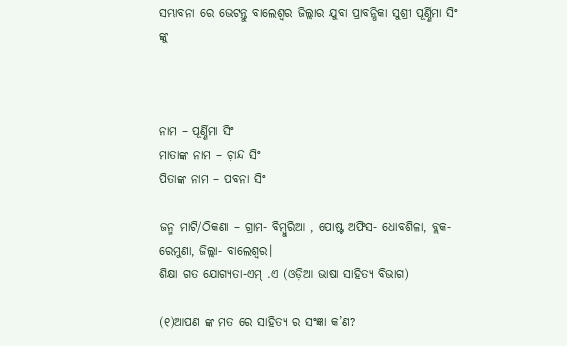ସମ୍ଭାବନା ରେ ଭେଟନ୍ତୁ ବାଲେଶ୍ଵର ଜିଲ୍ଲାର ଯୁବା ପ୍ରାବନ୍ଧିକା ସୁଶ୍ରୀ ପୂର୍ଣ୍ଣିମା ସିଂ ଙ୍କୁ



ନାମ – ପୂର୍ଣ୍ଣିମା ସିଂ
ମାତାଙ୍କ ନାମ – ଚ଼ାନ୍ଦ ସିଂ
ପିତାଙ୍କ ନାମ – ପବନା ସିଂ

ଜନ୍ମ ମାଟି/ଠିକଣା – ଗ୍ରାମ- ବିମ୍ବୁରିଆ , ପୋଷ୍ଟ ଅଫିସ- ଧୋବଶିଳା, ବ୍ଲକ- ରେମୁଣା, ଜିଲ୍ଲା- ବାଲେଶ୍ଵର।
ଶିକ୍ଷା ଗତ ଯୋଗ୍ୟତା-ଏମ୍ .ଏ (ଓଡ଼ିଆ ଭାଷା ସାହିତ୍ୟ ବିଭାଗ)

(୧)ଆପଣ ଙ୍କ ମତ ରେ ସାହିତ୍ୟ ର ସଂଜ୍ଞା କ’ଣ?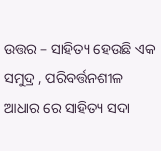ଉତ୍ତର – ସାହିତ୍ୟ ହେଉଛି ଏକ ସମୁଦ୍ର , ପରିବର୍ତ୍ତନଶୀଳ ଆଧାର ରେ ସାହିତ୍ୟ ସଦା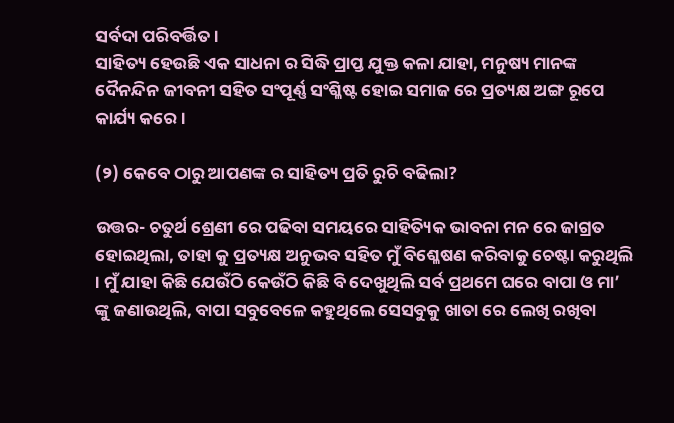ସର୍ବଦା ପରିବର୍ତ୍ତିତ।
ସାହିତ୍ୟ ହେଉଛି ଏକ ସାଧନା ର ସିଦ୍ଧି ପ୍ରାପ୍ତ ଯୁକ୍ତ କଳା ଯାହା, ମନୁଷ୍ୟ ମାନଙ୍କ ଦୈନନ୍ଦିନ ଜୀବନୀ ସହିତ ସଂପୂର୍ଣ୍ଣ ସଂଶ୍ଳିଷ୍ଟ ହୋଇ ସମାଜ ରେ ପ୍ରତ୍ୟକ୍ଷ ଅଙ୍ଗ ରୂପେ କାର୍ଯ୍ୟ କରେ।

(୨) କେବେ ଠାରୁ ଆପଣଙ୍କ ର ସାହିତ୍ୟ ପ୍ରତି ରୁଚି ବଢିଲା?

ଉତ୍ତର- ଚତୁର୍ଥ ଶ୍ରେଣୀ ରେ ପଢିବା ସମୟରେ ସାହିତ୍ୟିକ ଭାବନା ମନ ରେ ଜାଗ୍ରତ ହୋଇଥିଲା, ତାହା କୁ ପ୍ରତ୍ୟକ୍ଷ ଅନୁଭବ ସହିତ ମୁଁ ବିଶ୍ଳେଷଣ କରିବାକୁ ଚେଷ୍ଟା କରୁଥିଲି । ମୁଁ ଯାହା କିଛି ଯେଉଁଠି କେଉଁଠି କିଛି ବି ଦେଖୁଥିଲି ସର୍ବ ପ୍ରଥମେ ଘରେ ବାପା ଓ ମା’ ଙ୍କୁ ଜଣାଉଥିଲି, ବାପା ସବୁବେଳେ କହୁଥିଲେ ସେସବୁକୁ ଖାତା ରେ ଲେଖି ରଖିବା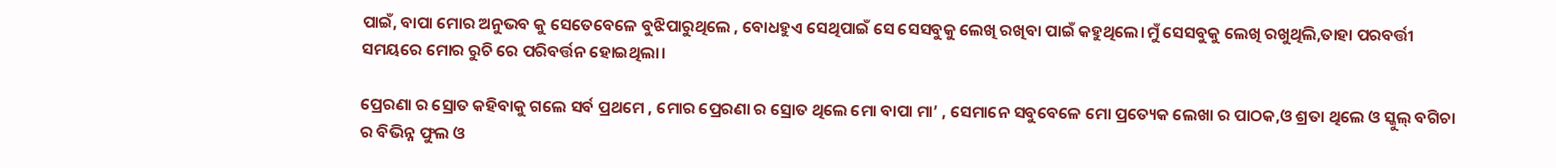ପାଇଁ, ବାପା ମୋର ଅନୁଭବ କୁ ସେତେବେଳେ ବୁଝିପାରୁଥିଲେ , ବୋଧହୁଏ ସେଥିପାଇଁ ସେ ସେସବୁକୁ ଲେଖି ରଖିବା ପାଇଁ କହୁଥିଲେ।ମୁଁ ସେସବୁକୁ ଲେଖି ରଖୁଥିଲି,ତାହା ପରବର୍ତ୍ତୀ ସମୟରେ ମୋର ରୁଚି ରେ ପରିବର୍ତ୍ତନ ହୋଇଥିଲା।

ପ୍ରେରଣା ର ସ୍ରୋତ କହିବାକୁ ଗଲେ ସର୍ବ ପ୍ରଥମେ , ମୋର ପ୍ରେରଣା ର ସ୍ରୋତ ଥିଲେ ମୋ ବାପା ମା’ , ସେମାନେ ସବୁବେଳେ ମୋ ପ୍ରତ୍ୟେକ ଲେଖା ର ପାଠକ,ଓ ଶ୍ରତା ଥିଲେ ଓ ସ୍କୁଲ୍ ବଗିଚା ର ବିଭିନ୍ନ ଫୁଲ ଓ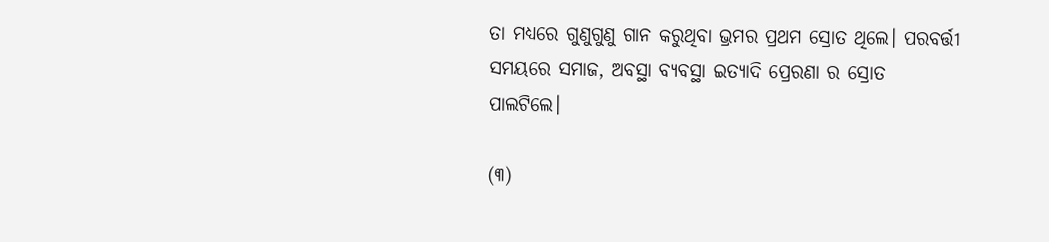ତା ମଧ୍ୟରେ ଗୁଣୁଗୁଣୁ ଗାନ କରୁଥିବା ଭ୍ରମର ପ୍ରଥମ ସ୍ରୋତ ଥିଲେ। ପରବର୍ତ୍ତୀ ସମୟରେ ସମାଜ, ଅବସ୍ଥା ବ୍ୟବସ୍ଥା ଇତ୍ୟାଦି ପ୍ରେରଣା ର ସ୍ରୋତ ପାଲଟିଲେ।

(୩)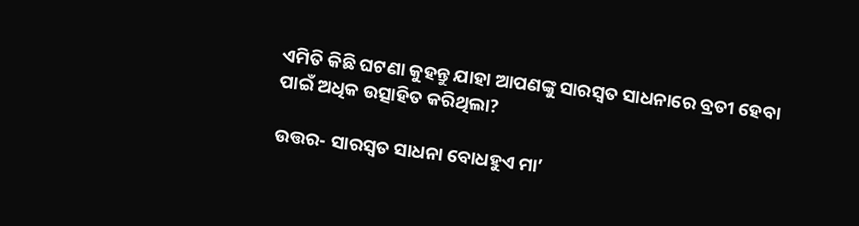ଏମିତି କିଛି ଘଟଣା କୁହନ୍ତୁ ଯାହା ଆପଣଙ୍କୁ ସାରସ୍ଵତ ସାଧନାରେ ବ୍ରତୀ ହେବା ପାଇଁ ଅଧିକ ଉତ୍ସାହିତ କରିଥିଲା?

ଉତ୍ତର- ସାରସ୍ଵତ ସାଧନା ବୋଧହୁଏ ମା’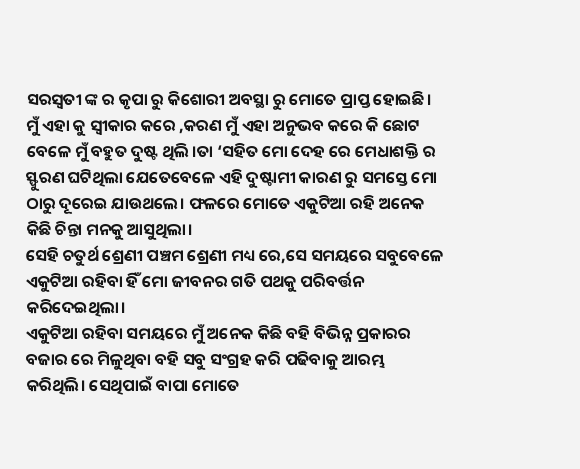ସରସ୍ଵତୀ ଙ୍କ ର କୃପା ରୁ କିଶୋରୀ ଅବସ୍ଥା ରୁ ମୋତେ ପ୍ରାପ୍ତ ହୋଇଛି। ମୁଁ ଏହା କୁ ସ୍ବୀକାର କରେ ,କରଣ ମୁଁ ଏହା ଅନୁଭବ କରେ କି ଛୋଟ ବେଳେ ମୁଁ ବହୁତ ଦୁଷ୍ଟ ଥିଲି ‌।ତା ‘ସହିତ ମୋ ଦେହ ରେ ମେଧାଶକ୍ତି ର ସ୍ଫୁରଣ ଘଟିଥିଲା ଯେତେବେଳେ ଏହି ଦୁଷ୍ଟାମୀ କାରଣ ରୁ ସମସ୍ତେ ମୋ ଠାରୁ ଦୂରେଇ ଯାଉଥଲେ। ଫଳରେ ମୋତେ ଏକୁଟିଆ ରହି ଅନେକ କିଛି ଚିନ୍ତା ମନକୁ ଆସୁଥିଲା।
ସେହି ଚତୁର୍ଥ ଶ୍ରେଣୀ ପଞ୍ଚମ ଶ୍ରେଣୀ ମଧ୍ୟ ରେ,ସେ ସମୟରେ ସବୁବେଳେ ଏକୁଟିଆ ରହିବା ହିଁ ମୋ ଜୀବନର ଗତି ପଥକୁ ପରିବର୍ତ୍ତନ କରିଦେଇଥିଲା।
ଏକୁଟିଆ ରହିବା ସମୟରେ ମୁଁ ଅନେକ କିଛି ବହି ବିଭିନ୍ନ ପ୍ରକାରର ବଜାର ରେ ମିଳୁଥିବା ବହି ସବୁ ସଂଗ୍ରହ କରି ପଢିବାକୁ ଆରମ୍ଭ କରିଥିଲି। ସେଥିପାଇଁ ବାପା ମୋତେ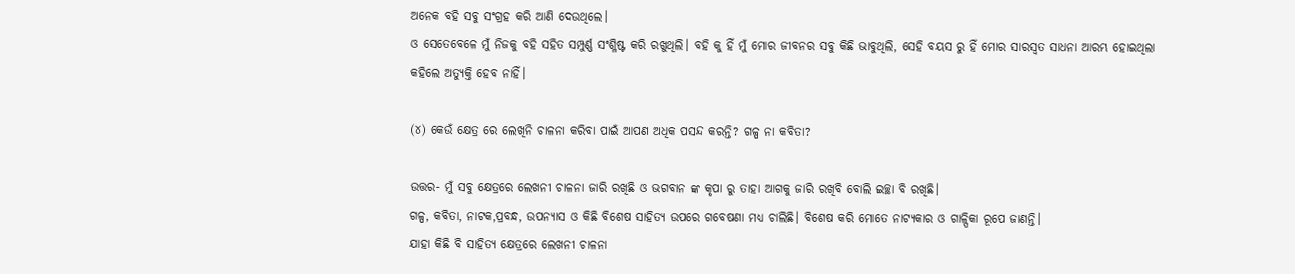ଅନେକ ବହି ସବୁ ସଂଗ୍ରହ କରି ଆଣି ଦେଉଥିଲେ।
ଓ ସେତେବେଳେ ମୁଁ ନିଜକୁ ବହି ସହିତ ସମ୍ପୁର୍ଣ୍ଣ ସଂଶ୍ଳିଷ୍ଟ କରି ରଖୁଥିଲି। ବହି କୁ ହିଁ ମୁଁ ମୋର ଜୀବନର ସବୁ କିଛି ଭାବୁଥିଲି, ସେହି ବୟସ ରୁ ହିଁ ମୋର ସାରସ୍ଵତ ସାଧନା ଆରମ୍ଭ ହୋଇଥିଲା କହିଲେ ଅତ୍ୟୁକ୍ତି ହେବ ନାହିଁ।

(୪) କେଉଁ କ୍ଷେତ୍ର ରେ ଲେଖିନି ଚାଳନା କରିବା ପାଇଁ ଆପଣ ଅଧିକ ପସନ୍ଦ କରନ୍ତି? ଗଳ୍ପ ନା କବିତା?

ଉତ୍ତର- ମୁଁ ସବୁ କ୍ଷେତ୍ରରେ ଲେଖନୀ ଚାଳନା ଜାରି ରଖିଛି ଓ ଭଗବାନ ଙ୍କ କୃପା ରୁ ତାହା ଆଗକୁ ଜାରି ରଖିବି ବୋଲି ଇଚ୍ଛା ବି ରଖିଛି।
ଗଳ୍ପ, କବିତା, ନାଟକ,ପ୍ରବନ୍ଧ, ଉପନ୍ୟାସ ଓ କିଛି ବିଶେଷ ସାହିତ୍ୟ ଉପରେ ଗବେଷଣା ମଧ୍ୟ ଚାଲିଛି। ବିଶେଷ କରି ମୋତେ ନାଟ୍ୟକାର ଓ ଗାଳ୍ପିକା ରୂପେ ଜାଣନ୍ତି।
ଯାହା କିଛି ବି ସାହିତ୍ୟ କ୍ଷେତ୍ରରେ ଲେଖନୀ ଚାଳନା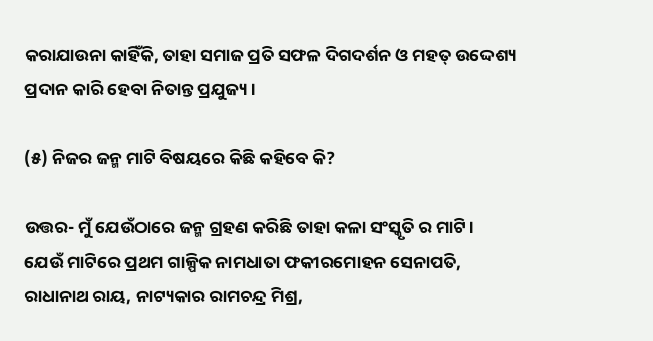କରାଯାଉନା କାହିଁକି, ତାହା ସମାଜ ପ୍ରତି ସଫଳ ଦିଗଦର୍ଶନ ଓ ମହତ୍ ଉଦ୍ଦେଶ୍ୟ ପ୍ରଦାନ କାରି ହେବା ନିତାନ୍ତ ପ୍ରଯୁଜ୍ୟ।

(୫) ନିଜର ଜନ୍ମ ମାଟି ବିଷୟରେ କିଛି କହିବେ କି?

ଉତ୍ତର- ମୁଁ ଯେଉଁଠାରେ ଜନ୍ମ ଗ୍ରହଣ କରିଛି ତାହା କଳା ସଂସ୍କୃତି ର ମାଟି।
ଯେଉଁ ମାଟିରେ ପ୍ରଥମ ଗାଳ୍ପିକ ନାମଧାତା ଫକୀରମୋହନ ସେନାପତି, ରାଧାନାଥ ରାୟ, ନାଟ୍ୟକାର ରାମଚନ୍ଦ୍ର ମିଶ୍ର,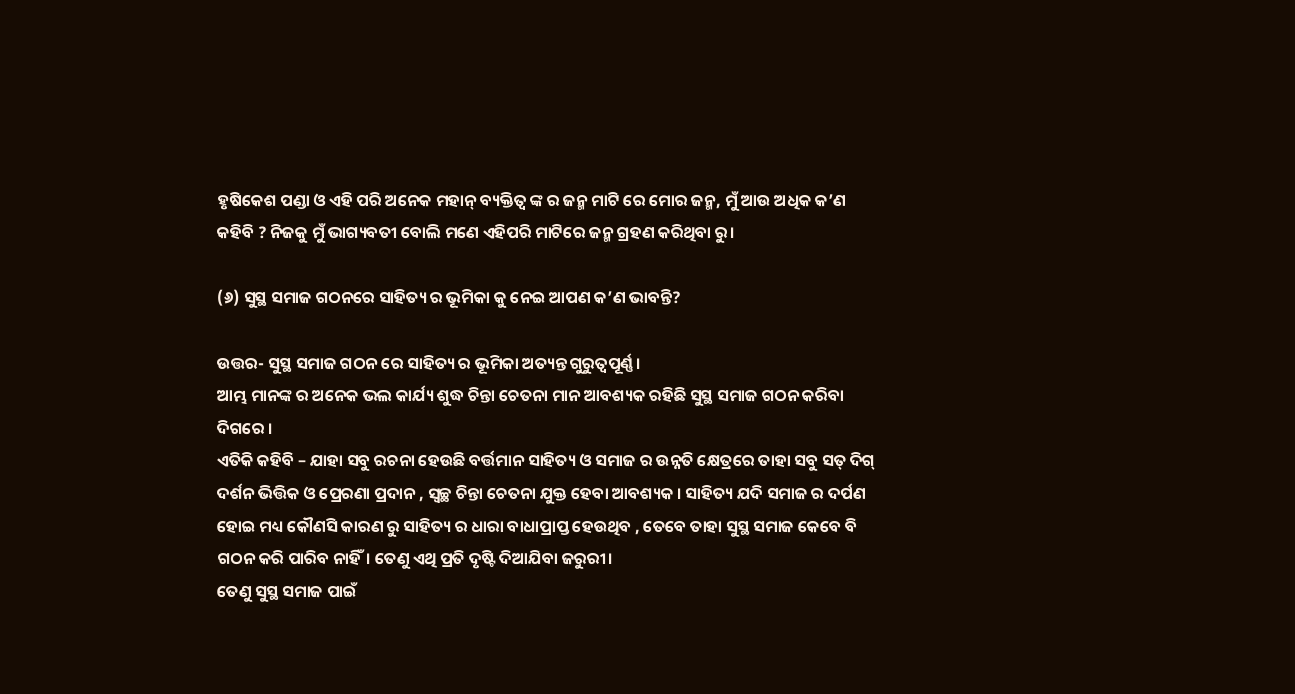ହୃଷିକେଶ ପଣ୍ଡା ଓ ଏହି ପରି ଅନେକ ମହାନ୍ ବ୍ୟକ୍ତିତ୍ଵ ଙ୍କ ର ଜନ୍ମ ମାଟି ରେ ମୋର ଜନ୍ମ, ମୁଁ ଆଉ ଅଧିକ କ’ଣ କହିବି ? ନିଜକୁ ମୁଁ ଭାଗ୍ୟବତୀ ବୋଲି ମଣେ ଏହିପରି ମାଟିରେ ଜନ୍ମ ଗ୍ରହଣ କରିଥିବା ରୁ।

(୬) ସୁସ୍ଥ ସମାଜ ଗଠନରେ ସାହିତ୍ୟ ର ଭୂମିକା କୁ ନେଇ ଆପଣ କ’ଣ ଭାବନ୍ତି?

ଉତ୍ତର- ସୁସ୍ଥ ସମାଜ ଗଠନ ରେ ସାହିତ୍ୟ ର ଭୂମିକା ଅତ୍ୟନ୍ତ ଗୁରୁତ୍ବପୂର୍ଣ୍ଣ।
ଆମ୍ଭ ମାନଙ୍କ ର ଅନେକ ଭଲ କାର୍ଯ୍ୟ ଶୁଦ୍ଧ ଚିନ୍ତା ଚେତନା ମାନ ଆବଶ୍ୟକ ରହିଛି ସୁସ୍ଥ ସମାଜ ଗଠନ କରିବା ଦିଗରେ ।
ଏତିକି କହିବି – ଯାହା ସବୁ ରଚନା ହେଉଛି ବର୍ତ୍ତମାନ ସାହିତ୍ୟ ଓ ସମାଜ ର ଉନ୍ନତି କ୍ଷେତ୍ରରେ ତାହା ସବୁ ସତ୍ ଦିଗ୍ ଦର୍ଶନ ଭିତ୍ତିକ ଓ ପ୍ରେରଣା ପ୍ରଦାନ , ସ୍ବଚ୍ଛ ଚିନ୍ତା ଚେତନା ଯୁକ୍ତ ହେବା ଆବଶ୍ୟକ ‌। ସାହିତ୍ୟ ଯଦି ସମାଜ ର ଦର୍ପଣ ହୋଇ ମଧ୍ୟ କୌଣସି କାରଣ ରୁ ସାହିତ୍ୟ ର ଧାରା ବାଧାପ୍ରାପ୍ତ ହେଉଥିବ , ତେବେ ତାହା ସୁସ୍ଥ ସମାଜ କେବେ ବି ଗଠନ କରି ପାରିବ ନାହିଁ। ତେଣୁ ଏଥି ପ୍ରତି ଦୃଷ୍ଟି ଦିଆଯିବା ଜରୁରୀ।
ତେଣୁ ସୁସ୍ଥ ସମାଜ ପାଇଁ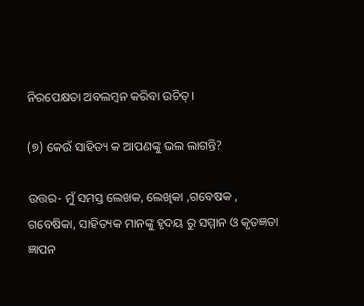ନିରପେକ୍ଷତା ଅବଲମ୍ବନ କରିବା ଉଚିତ୍।

(୭) କେଉଁ ସାହିତ୍ୟ କ ଆପଣଙ୍କୁ ଭଲ ଲାଗନ୍ତି?

ଉତ୍ତର- ମୁଁ ସମସ୍ତ ଲେଖକ, ଲେଖିକା ,ଗବେଷକ , ଗବେଷିକା, ସାହିତ୍ୟକ ମାନଙ୍କୁ ହୃଦୟ ରୁ ସମ୍ମାନ ଓ କୃତଜ୍ଞତା ଜ୍ଞାପନ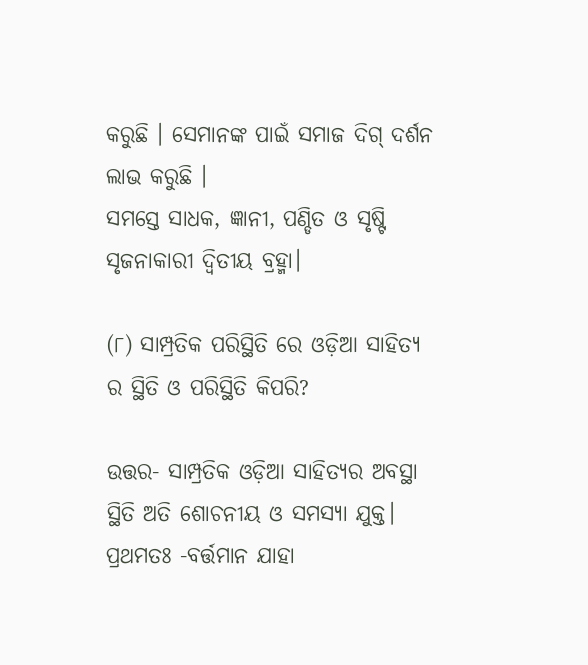କରୁଛି ‌। ସେମାନଙ୍କ ପାଇଁ ସମାଜ ଦିଗ୍ ଦର୍ଶନ ଲାଭ କରୁଛି ।
ସମସ୍ତେ ସାଧକ, ଜ୍ଞାନୀ, ପଣ୍ଡିତ ଓ ସୃଷ୍ଟି ସୃଜନାକାରୀ ଦ୍ବିତୀୟ ବ୍ରହ୍ମା।

(୮) ସାମ୍ପ୍ରତିକ ପରିସ୍ଥିତି ରେ ଓଡ଼ିଆ ସାହିତ୍ୟ ର ସ୍ଥିତି ଓ ପରିସ୍ଥିତି କିପରି?

ଉତ୍ତର- ସାମ୍ପ୍ରତିକ ଓଡ଼ିଆ ସାହିତ୍ୟର ଅବସ୍ଥା ସ୍ଥିତି ଅତି ଶୋଚନୀୟ ଓ ସମସ୍ୟା ଯୁକ୍ତ।
ପ୍ରଥମତଃ -ବର୍ତ୍ତମାନ ଯାହା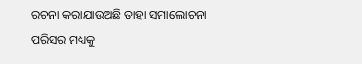ରଚନା କରାଯାଉଅଛି ତାହା ସମାଲୋଚନା ପରିସର ମଧ୍ୟକୁ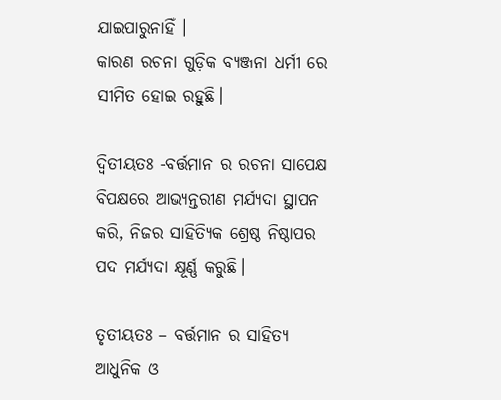ଯାଇପାରୁନାହିଁ ‌।
କାରଣ ରଚନା ଗୁଡ଼ିକ ବ୍ୟଞ୍ଜନା ଧର୍ମୀ ରେ ସୀମିତ ହୋଇ ରହୁଛି।

ଦ୍ବିତୀୟତଃ -ବର୍ତ୍ତମାନ ର ରଚନା ସାପେକ୍ଷ ବିପକ୍ଷରେ ଆଭ୍ୟନ୍ତରୀଣ ମର୍ଯ୍ୟଦା ସ୍ଥାପନ କରି, ନିଜର ସାହିତ୍ୟିକ ଶ୍ରେଷ୍ଠ ନିଷ୍ଠାପର ପଦ ମର୍ଯ୍ୟଦା କ୍ଷୂର୍ଣ୍ଣ କରୁଛି।

ତୃତୀୟତଃ – ବର୍ତ୍ତମାନ ର ସାହିତ୍ୟ ଆଧୁନିକ ଓ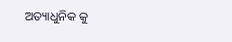ଅତ୍ୟାଧୁନିକ କୁ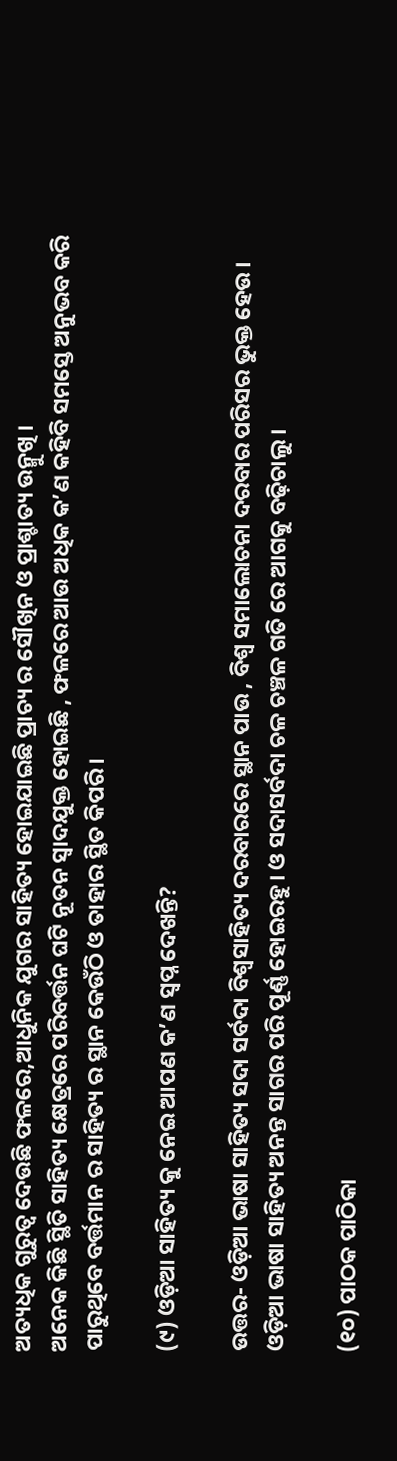ଅତ୍ୟଧିକ ଗୁରୁତ୍ଵ ଦେଉଛି ଫଳରେ,ଆଧୁନିକ ଯୁଗର ସାହିତ୍ୟ ହୋଇଯାଇଛି ପ୍ରାଚ୍ୟ ର ସୌଖିନ ଓ ପ୍ରାଶ୍ଚାତ୍ୟ ଉନ୍ମୁଖି ।
ଅନେକ କିଛି ସ୍ଥିତି ସାହିତ୍ୟ କ୍ଷେତ୍ରରେ ପରିବର୍ତ୍ତନ ଘଟି ନୂତନ ସ୍ୱାଦଯୁକ୍ତ ହୋଇଛି , ଫଳରେ ଆଉ ଅଧିକ କ’ଣ କହିବି ସମସ୍ତେ ଅନୁଭବ କରି ପାରୁଥିବେ ବର୍ତ୍ତମାନ ର ସାହିତ୍ୟ ର ସ୍ଥାନ କେଉଁଠି ଓ ତାହାର ସ୍ଥିତ କିପରି।

(୯) ଓଡ଼ିଆ ସାହିତ୍ୟ କୁ ନେଇ ଆପଣ କ’ଣ ସ୍ବପ୍ନ ଦେଖନ୍ତି?

ଉତ୍ତର- ଓଡ଼ିଆ ଭାଷା ସାହିତ୍ୟ ସଦା ସର୍ବଦା ବିଶ୍ଵସାହିତ୍ୟ ଦରବାରରେ ସ୍ଥାନ ପାଉ , ବିଶ୍ଵ ସମାଲୋଚନା ଦରବାର ପରିସର ଭୁକ୍ତ ହେଉ।
ଓଡ଼ିଆ ଭାଷା ସାହିତ୍ୟ ଅନନ୍ତ ସାଗର ପରି ପୂର୍ଣ୍ଣ ହୋଇରହୁ। ଓ ସଦାସର୍ବଦା ଚଳ ଚଞ୍ଚଳ ଗତି ରେ ଆଗକୁ ବଢ଼ିଚାଲୁ ।

(୧୦) ପାଠକ ପାଠିକା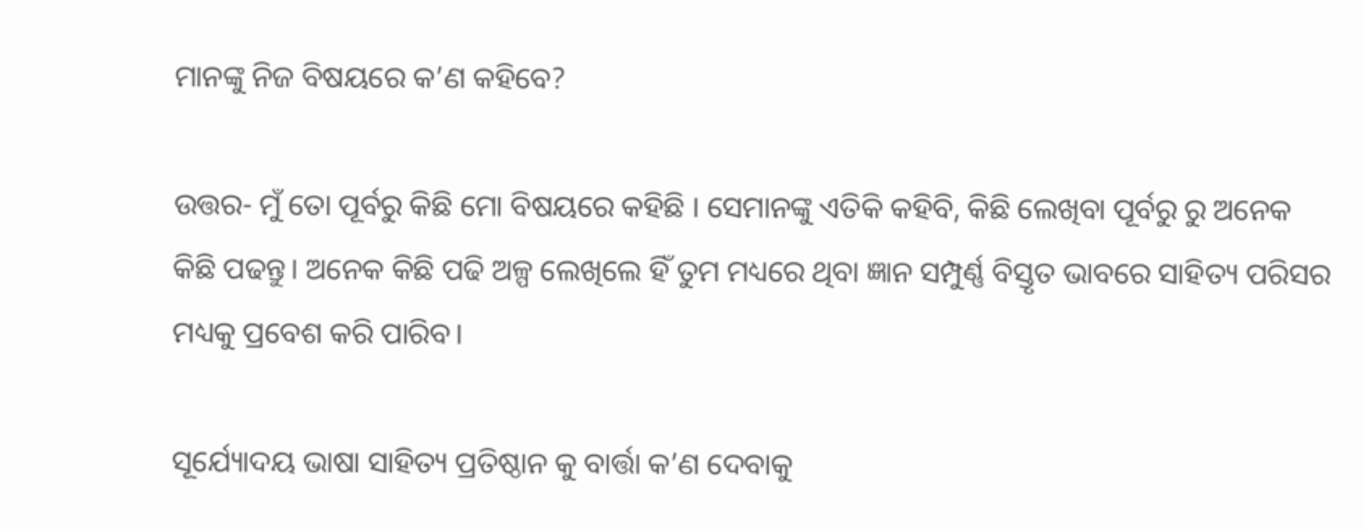ମାନଙ୍କୁ ନିଜ ବିଷୟରେ କ’ଣ କହିବେ?

ଉତ୍ତର- ମୁଁ ତୋ ପୂର୍ବରୁ କିଛି ମୋ ବିଷୟରେ କହିଛି । ସେମାନଙ୍କୁ ଏତିକି କହିବି, କିଛି ଲେଖିବା ପୂର୍ବରୁ ରୁ ଅନେକ କିଛି ପଢନ୍ତୁ। ଅନେକ କିଛି ପଢି ଅଳ୍ପ ଲେଖିଲେ ହିଁ ତୁମ ମଧ୍ୟରେ ଥିବା ଜ୍ଞାନ ସମ୍ପୁର୍ଣ୍ଣ ବିସ୍ତୃତ ଭାବରେ ସାହିତ୍ୟ ପରିସର ମଧ୍ୟକୁ ପ୍ରବେଶ କରି ପାରିବ।

ସୂର୍ଯ୍ୟୋଦୟ ଭାଷା ସାହିତ୍ୟ ପ୍ରତିଷ୍ଠାନ କୁ ବାର୍ତ୍ତା କ’ଣ ଦେବାକୁ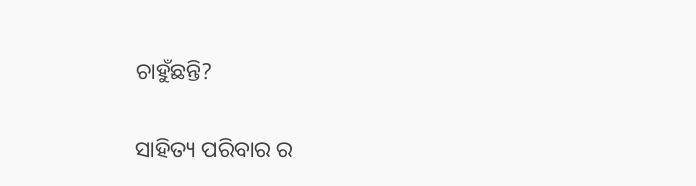ଚାହୁଁଛନ୍ତି?

ସାହିତ୍ୟ ପରିବାର ର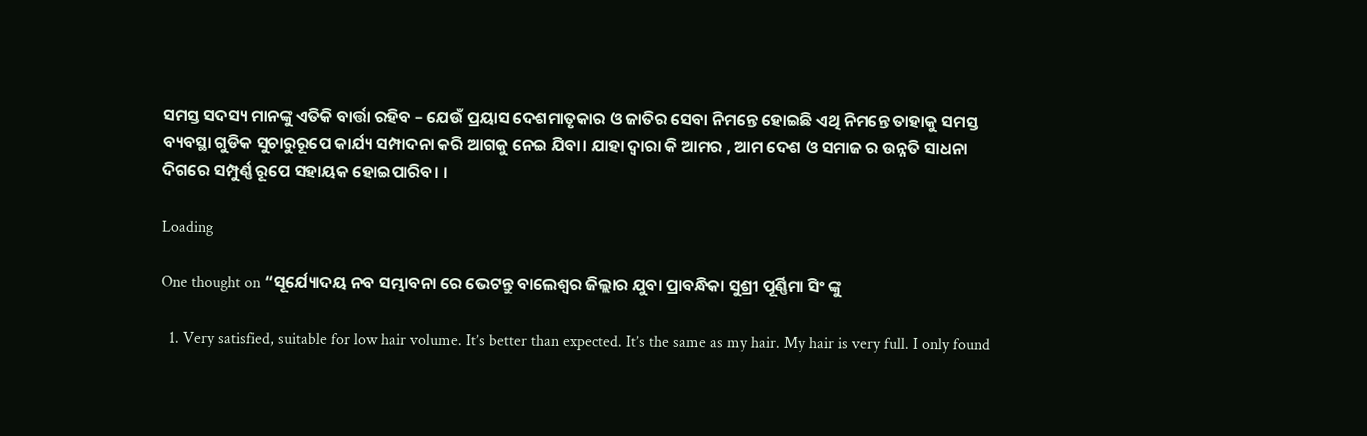ସମସ୍ତ ସଦସ୍ୟ ମାନଙ୍କୁ ଏତିକି ବାର୍ତ୍ତା ରହିବ – ଯେଉଁ ପ୍ରୟାସ ଦେଶମାତୃକାର ଓ ଜାତିର ସେବା ନିମନ୍ତେ ହୋଇଛି ଏଥି ନିମନ୍ତେ ତାହାକୁ ସମସ୍ତ ବ୍ୟବସ୍ଥା ଗୁଡିକ ସୁଚାରୁରୂପେ କାର୍ଯ୍ୟ ସମ୍ପାଦନା କରି ଆଗକୁ ନେଇ ଯିବା। ଯାହା ଦ୍ଵାରା କି ଆମର , ଆମ ଦେଶ ଓ ସମାଜ ର ଉନ୍ନତି ସାଧନା ଦିଗରେ ସମ୍ପୁର୍ଣ୍ଣ ରୂପେ ସହାୟକ ହୋଇପାରିବ। ।

Loading

One thought on “ସୂର୍ଯ୍ୟୋଦୟ ନବ ସମ୍ଭାବନା ରେ ଭେଟନ୍ତୁ ବାଲେଶ୍ଵର ଜିଲ୍ଲାର ଯୁବା ପ୍ରାବନ୍ଧିକା ସୁଶ୍ରୀ ପୂର୍ଣ୍ଣିମା ସିଂ ଙ୍କୁ

  1. Very satisfied, suitable for low hair volume. It’s better than expected. It’s the same as my hair. My hair is very full. I only found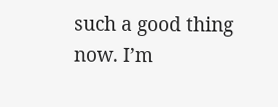such a good thing now. I’m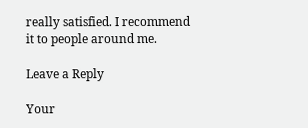really satisfied. I recommend it to people around me.

Leave a Reply

Your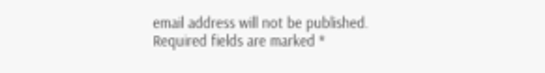email address will not be published. Required fields are marked *